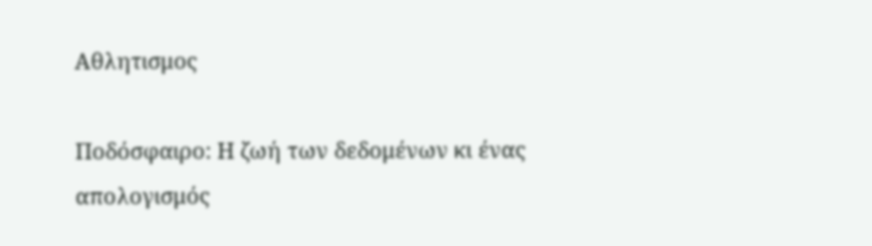Αθλητισμος

Ποδόσφαιρο: Η ζωή των δεδομένων κι ένας απολογισμός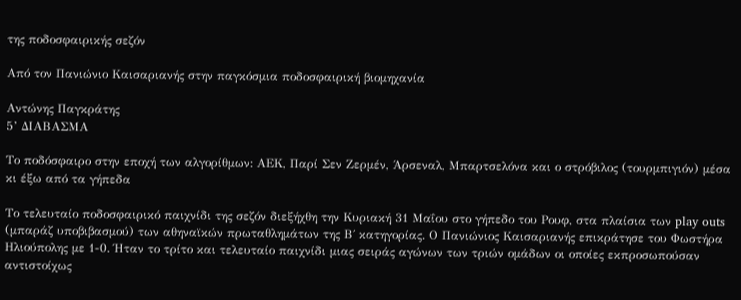της ποδοσφαιρικής σεζόν

Από τον Πανιώνιο Καισαριανής στην παγκόσμια ποδοσφαιρική βιομηχανία

Αντώνης Παγκράτης
5’ ΔΙΑΒΑΣΜΑ

Το ποδόσφαιρο στην εποχή των αλγορίθμων: ΑΕΚ, Παρί Σεν Ζερμέν, Άρσεναλ, Μπαρτσελόνα και ο στρόβιλος (τουρμπιγιόν) μέσα κι έξω από τα γήπεδα

Το τελευταίο ποδοσφαιρικό παιχνίδι της σεζόν διεξήχθη την Κυριακή 31 Μαΐου στο γήπεδο του Ρουφ, στα πλαίσια των play outs (μπαράζ υποβιβασμού) των αθηναϊκών πρωταθλημάτων της Β΄ κατηγορίας. Ο Πανιώνιος Καισαριανής επικράτησε του Φωστήρα Ηλιούπολης με 1-0. Ήταν το τρίτο και τελευταίο παιχνίδι μιας σειράς αγώνων των τριών ομάδων οι οποίες εκπροσωπούσαν αντιστοίχως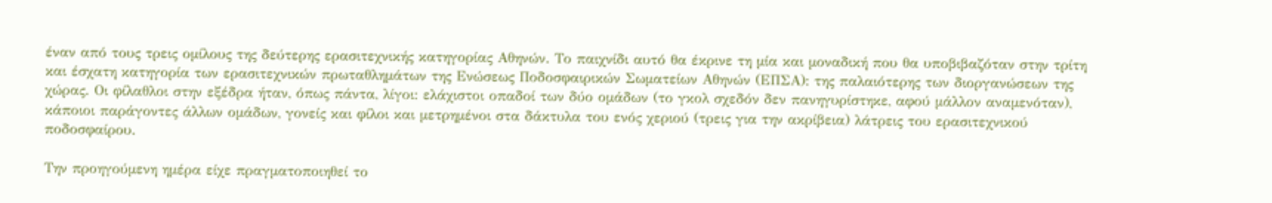έναν από τους τρεις ομίλους της δεύτερης ερασιτεχνικής κατηγορίας Αθηνών. Το παιχνίδι αυτό θα έκρινε τη μία και μοναδική που θα υποβιβαζόταν στην τρίτη και έσχατη κατηγορία των ερασιτεχνικών πρωταθλημάτων της Ενώσεως Ποδοσφαιρικών Σωματείων Αθηνών (ΕΠΣΑ): της παλαιότερης των διοργανώσεων της χώρας. Οι φίλαθλοι στην εξέδρα ήταν, όπως πάντα, λίγοι: ελάχιστοι οπαδοί των δύο ομάδων (το γκολ σχεδόν δεν πανηγυρίστηκε, αφού μάλλον αναμενόταν), κάποιοι παράγοντες άλλων ομάδων, γονείς και φίλοι και μετρημένοι στα δάκτυλα του ενός χεριού (τρεις για την ακρίβεια) λάτρεις του ερασιτεχνικού ποδοσφαίρου.

Την προηγούμενη ημέρα είχε πραγματοποιηθεί το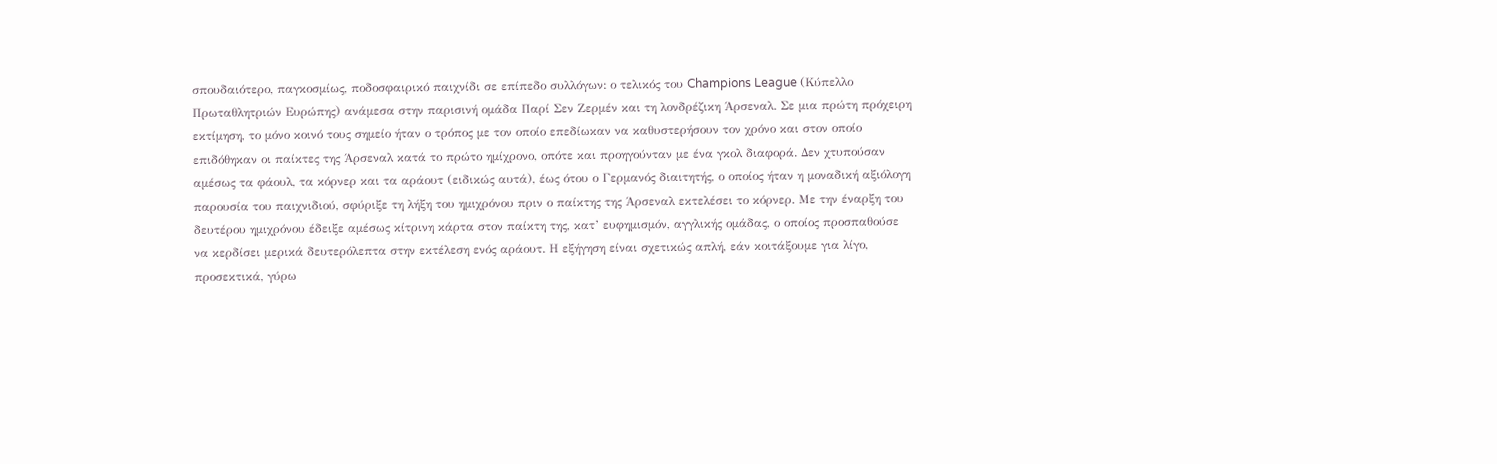σπουδαιότερο, παγκοσμίως, ποδοσφαιρικό παιχνίδι σε επίπεδο συλλόγων: ο τελικός του Champions League (Κύπελλο Πρωταθλητριών Ευρώπης) ανάμεσα στην παρισινή ομάδα Παρί Σεν Ζερμέν και τη λονδρέζικη Άρσεναλ. Σε μια πρώτη πρόχειρη εκτίμηση, το μόνο κοινό τους σημείο ήταν ο τρόπος με τον οποίο επεδίωκαν να καθυστερήσουν τον χρόνο και στον οποίο επιδόθηκαν οι παίκτες της Άρσεναλ κατά το πρώτο ημίχρονο, οπότε και προηγούνταν με ένα γκολ διαφορά. Δεν χτυπούσαν αμέσως τα φάουλ, τα κόρνερ και τα αράουτ (ειδικώς αυτά), έως ότου ο Γερμανός διαιτητής, ο οποίος ήταν η μοναδική αξιόλογη παρουσία του παιχνιδιού, σφύριξε τη λήξη του ημιχρόνου πριν ο παίκτης της Άρσεναλ εκτελέσει το κόρνερ. Με την έναρξη του δευτέρου ημιχρόνου έδειξε αμέσως κίτρινη κάρτα στον παίκτη της, κατ’ ευφημισμόν, αγγλικής ομάδας, ο οποίος προσπαθούσε να κερδίσει μερικά δευτερόλεπτα στην εκτέλεση ενός αράουτ. Η εξήγηση είναι σχετικώς απλή, εάν κοιτάξουμε για λίγο, προσεκτικά, γύρω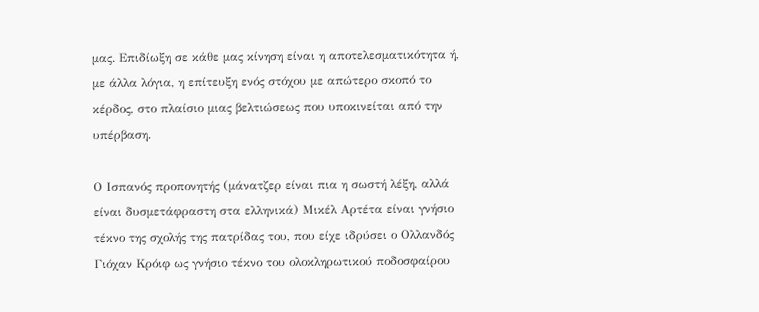μας. Επιδίωξη σε κάθε μας κίνηση είναι η αποτελεσματικότητα ή, με άλλα λόγια, η επίτευξη ενός στόχου με απώτερο σκοπό το κέρδος, στο πλαίσιο μιας βελτιώσεως που υποκινείται από την υπέρβαση.

Ο Ισπανός προπονητής (μάνατζερ είναι πια η σωστή λέξη, αλλά είναι δυσμετάφραστη στα ελληνικά) Μικέλ Αρτέτα είναι γνήσιο τέκνο της σχολής της πατρίδας του, που είχε ιδρύσει ο Ολλανδός Γιόχαν Κρόιφ ως γνήσιο τέκνο του ολοκληρωτικού ποδοσφαίρου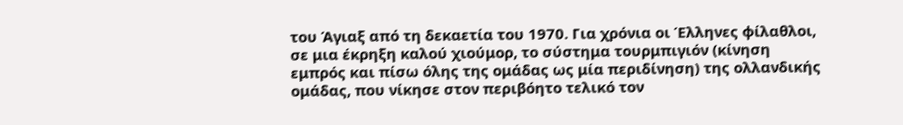του Άγιαξ από τη δεκαετία του 1970. Για χρόνια οι Έλληνες φίλαθλοι, σε μια έκρηξη καλού χιούμορ, το σύστημα τουρμπιγιόν (κίνηση εμπρός και πίσω όλης της ομάδας ως μία περιδίνηση) της ολλανδικής ομάδας, που νίκησε στον περιβόητο τελικό τον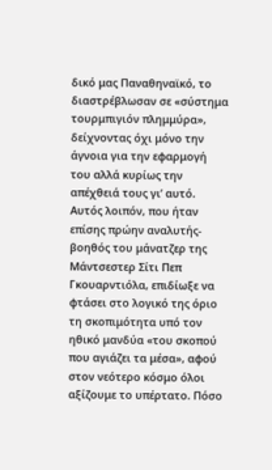δικό μας Παναθηναϊκό, το διαστρέβλωσαν σε «σύστημα τουρμπιγιόν πλημμύρα», δείχνοντας όχι μόνο την άγνοια για την εφαρμογή του αλλά κυρίως την απέχθειά τους γι’ αυτό. Αυτός λοιπόν, που ήταν επίσης πρώην αναλυτής-βοηθός του μάνατζερ της Μάντσεστερ Σίτι Πεπ Γκουαρντιόλα, επιδίωξε να φτάσει στο λογικό της όριο τη σκοπιμότητα υπό τον ηθικό μανδύα «του σκοπού που αγιάζει τα μέσα», αφού στον νεότερο κόσμο όλοι αξίζουμε το υπέρτατο. Πόσο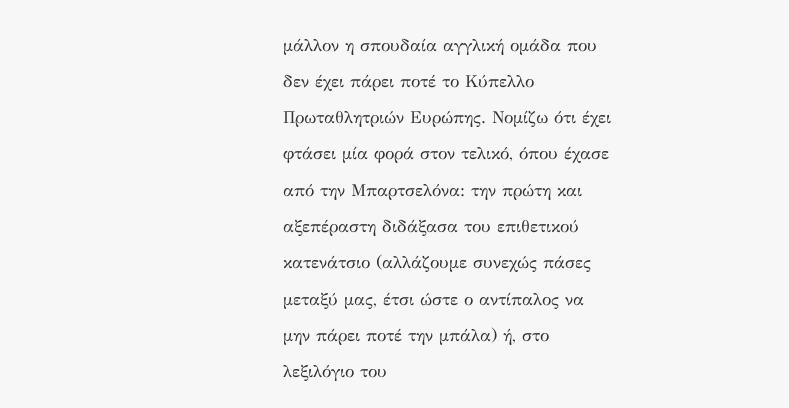μάλλον η σπουδαία αγγλική ομάδα που δεν έχει πάρει ποτέ το Κύπελλο Πρωταθλητριών Ευρώπης. Νομίζω ότι έχει φτάσει μία φορά στον τελικό, όπου έχασε από την Μπαρτσελόνα: την πρώτη και αξεπέραστη διδάξασα του επιθετικού κατενάτσιο (αλλάζουμε συνεχώς πάσες μεταξύ μας, έτσι ώστε ο αντίπαλος να μην πάρει ποτέ την μπάλα) ή, στο λεξιλόγιο του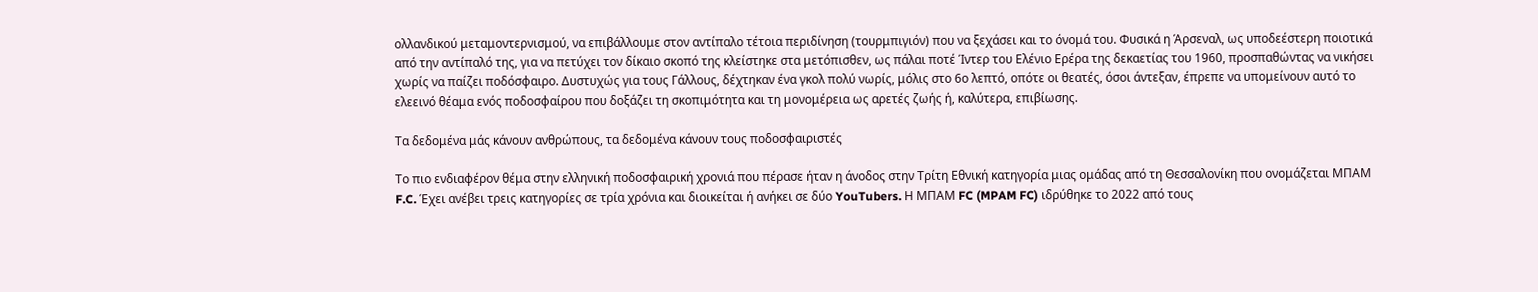ολλανδικού μεταμοντερνισμού, να επιβάλλουμε στον αντίπαλο τέτοια περιδίνηση (τουρμπιγιόν) που να ξεχάσει και το όνομά του. Φυσικά η Άρσεναλ, ως υποδεέστερη ποιοτικά από την αντίπαλό της, για να πετύχει τον δίκαιο σκοπό της κλείστηκε στα μετόπισθεν, ως πάλαι ποτέ Ίντερ του Ελένιο Ερέρα της δεκαετίας του 1960, προσπαθώντας να νικήσει χωρίς να παίζει ποδόσφαιρο. Δυστυχώς για τους Γάλλους, δέχτηκαν ένα γκολ πολύ νωρίς, μόλις στο 6ο λεπτό, οπότε οι θεατές, όσοι άντεξαν, έπρεπε να υπομείνουν αυτό το ελεεινό θέαμα ενός ποδοσφαίρου που δοξάζει τη σκοπιμότητα και τη μονομέρεια ως αρετές ζωής ή, καλύτερα, επιβίωσης.

Τα δεδομένα μάς κάνουν ανθρώπους, τα δεδομένα κάνουν τους ποδοσφαιριστές

Το πιο ενδιαφέρον θέμα στην ελληνική ποδοσφαιρική χρονιά που πέρασε ήταν η άνοδος στην Τρίτη Εθνική κατηγορία μιας ομάδας από τη Θεσσαλονίκη που ονομάζεται ΜΠΑΜ F.C. Έχει ανέβει τρεις κατηγορίες σε τρία χρόνια και διοικείται ή ανήκει σε δύο YouTubers. Η ΜΠΑΜ FC (MPAM FC) ιδρύθηκε το 2022 από τους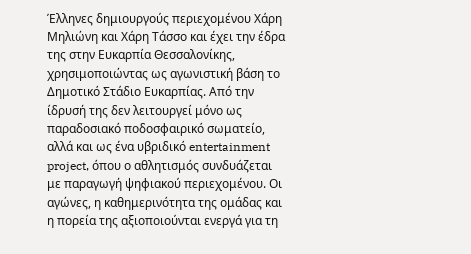Έλληνες δημιουργούς περιεχομένου Χάρη Μηλιώνη και Χάρη Τάσσο και έχει την έδρα της στην Ευκαρπία Θεσσαλονίκης, χρησιμοποιώντας ως αγωνιστική βάση το Δημοτικό Στάδιο Ευκαρπίας. Από την ίδρυσή της δεν λειτουργεί μόνο ως παραδοσιακό ποδοσφαιρικό σωματείο, αλλά και ως ένα υβριδικό entertainment project, όπου ο αθλητισμός συνδυάζεται με παραγωγή ψηφιακού περιεχομένου. Οι αγώνες, η καθημερινότητα της ομάδας και η πορεία της αξιοποιούνται ενεργά για τη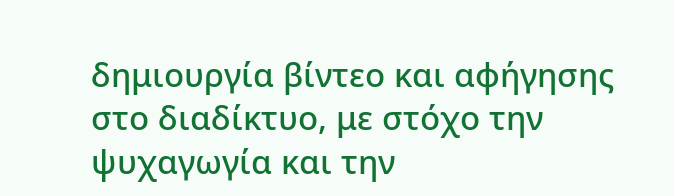δημιουργία βίντεο και αφήγησης στο διαδίκτυο, με στόχο την ψυχαγωγία και την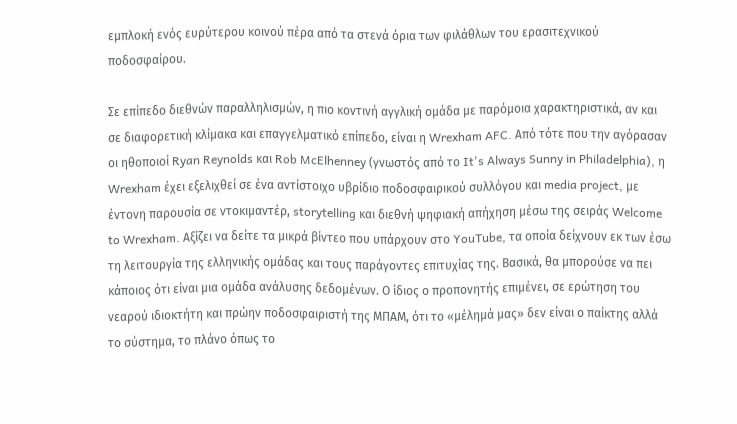εμπλοκή ενός ευρύτερου κοινού πέρα από τα στενά όρια των φιλάθλων του ερασιτεχνικού ποδοσφαίρου.

Σε επίπεδο διεθνών παραλληλισμών, η πιο κοντινή αγγλική ομάδα με παρόμοια χαρακτηριστικά, αν και σε διαφορετική κλίμακα και επαγγελματικό επίπεδο, είναι η Wrexham AFC. Από τότε που την αγόρασαν οι ηθοποιοί Ryan Reynolds και Rob McElhenney (γνωστός από το It's Always Sunny in Philadelphia), η Wrexham έχει εξελιχθεί σε ένα αντίστοιχο υβρίδιο ποδοσφαιρικού συλλόγου και media project, με έντονη παρουσία σε ντοκιμαντέρ, storytelling και διεθνή ψηφιακή απήχηση μέσω της σειράς Welcome to Wrexham. Αξίζει να δείτε τα μικρά βίντεο που υπάρχουν στο YouTube, τα οποία δείχνουν εκ των έσω τη λειτουργία της ελληνικής ομάδας και τους παράγοντες επιτυχίας της. Βασικά, θα μπορούσε να πει κάποιος ότι είναι μια ομάδα ανάλυσης δεδομένων. Ο ίδιος ο προπονητής επιμένει, σε ερώτηση του νεαρού ιδιοκτήτη και πρώην ποδοσφαιριστή της ΜΠΑΜ, ότι το «μέλημά μας» δεν είναι ο παίκτης αλλά το σύστημα, το πλάνο όπως το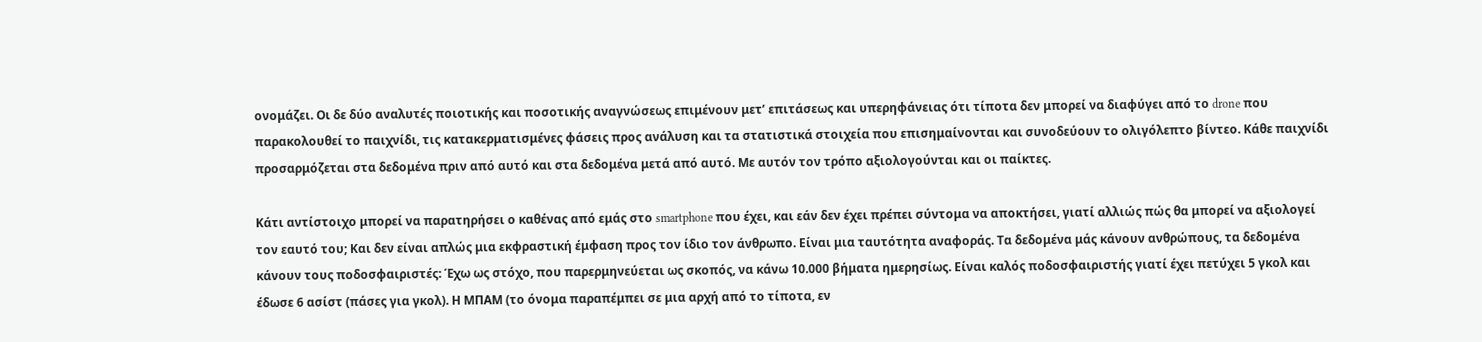ονομάζει. Οι δε δύο αναλυτές ποιοτικής και ποσοτικής αναγνώσεως επιμένουν μετ’ επιτάσεως και υπερηφάνειας ότι τίποτα δεν μπορεί να διαφύγει από το drone που παρακολουθεί το παιχνίδι, τις κατακερματισμένες φάσεις προς ανάλυση και τα στατιστικά στοιχεία που επισημαίνονται και συνοδεύουν το ολιγόλεπτο βίντεο. Κάθε παιχνίδι προσαρμόζεται στα δεδομένα πριν από αυτό και στα δεδομένα μετά από αυτό. Με αυτόν τον τρόπο αξιολογούνται και οι παίκτες.

Κάτι αντίστοιχο μπορεί να παρατηρήσει ο καθένας από εμάς στο smartphone που έχει, και εάν δεν έχει πρέπει σύντομα να αποκτήσει, γιατί αλλιώς πώς θα μπορεί να αξιολογεί τον εαυτό του; Και δεν είναι απλώς μια εκφραστική έμφαση προς τον ίδιο τον άνθρωπο. Είναι μια ταυτότητα αναφοράς. Τα δεδομένα μάς κάνουν ανθρώπους, τα δεδομένα κάνουν τους ποδοσφαιριστές: Έχω ως στόχο, που παρερμηνεύεται ως σκοπός, να κάνω 10.000 βήματα ημερησίως. Είναι καλός ποδοσφαιριστής γιατί έχει πετύχει 5 γκολ και έδωσε 6 ασίστ (πάσες για γκολ). Η ΜΠΑΜ (το όνομα παραπέμπει σε μια αρχή από το τίποτα, εν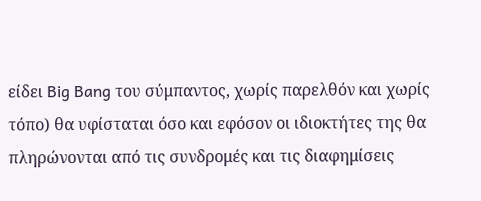είδει Big Bang του σύμπαντος, χωρίς παρελθόν και χωρίς τόπο) θα υφίσταται όσο και εφόσον οι ιδιοκτήτες της θα πληρώνονται από τις συνδρομές και τις διαφημίσεις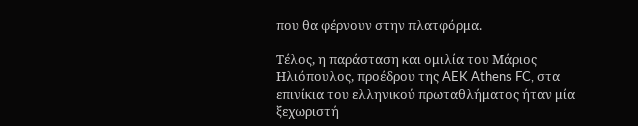που θα φέρνουν στην πλατφόρμα.

Τέλος, η παράσταση και ομιλία του Μάριος Ηλιόπουλος, προέδρου της AEK Athens FC, στα επινίκια του ελληνικού πρωταθλήματος ήταν μία ξεχωριστή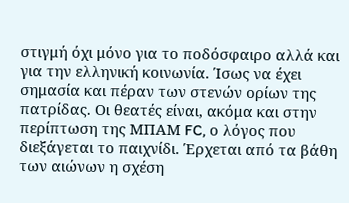στιγμή όχι μόνο για το ποδόσφαιρο αλλά και για την ελληνική κοινωνία. Ίσως να έχει σημασία και πέραν των στενών ορίων της πατρίδας. Οι θεατές είναι, ακόμα και στην περίπτωση της ΜΠΑΜ FC, ο λόγος που διεξάγεται το παιχνίδι. Έρχεται από τα βάθη των αιώνων η σχέση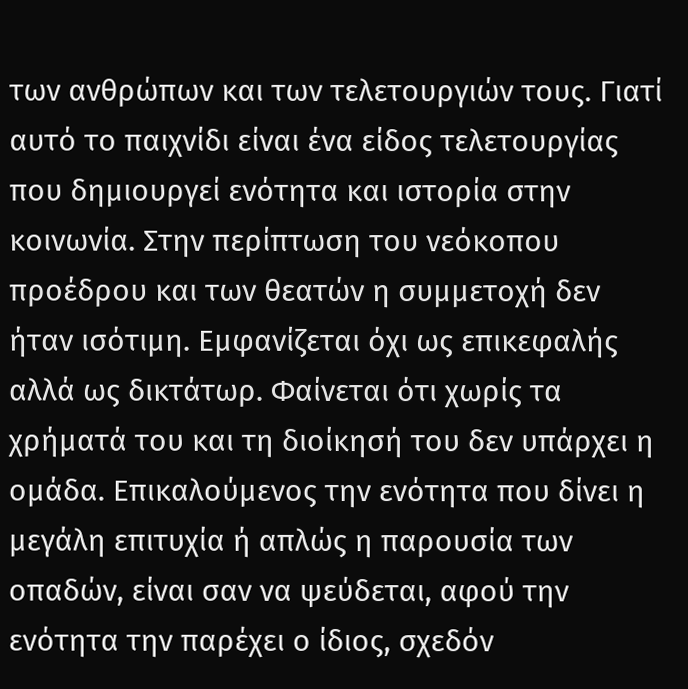των ανθρώπων και των τελετουργιών τους. Γιατί αυτό το παιχνίδι είναι ένα είδος τελετουργίας που δημιουργεί ενότητα και ιστορία στην κοινωνία. Στην περίπτωση του νεόκοπου προέδρου και των θεατών η συμμετοχή δεν ήταν ισότιμη. Εμφανίζεται όχι ως επικεφαλής αλλά ως δικτάτωρ. Φαίνεται ότι χωρίς τα χρήματά του και τη διοίκησή του δεν υπάρχει η ομάδα. Επικαλούμενος την ενότητα που δίνει η μεγάλη επιτυχία ή απλώς η παρουσία των οπαδών, είναι σαν να ψεύδεται, αφού την ενότητα την παρέχει ο ίδιος, σχεδόν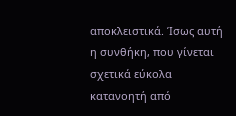αποκλειστικά. Ίσως αυτή η συνθήκη, που γίνεται σχετικά εύκολα κατανοητή από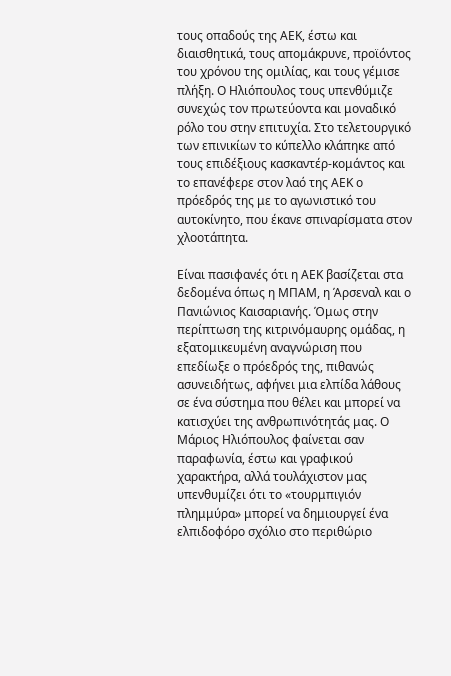τους οπαδούς της ΑΕΚ, έστω και διαισθητικά, τους απομάκρυνε, προϊόντος του χρόνου της ομιλίας, και τους γέμισε πλήξη. Ο Ηλιόπουλος τους υπενθύμιζε συνεχώς τον πρωτεύοντα και μοναδικό ρόλο του στην επιτυχία. Στο τελετουργικό των επινικίων το κύπελλο κλάπηκε από τους επιδέξιους κασκαντέρ-κομάντος και το επανέφερε στον λαό της ΑΕΚ ο πρόεδρός της με το αγωνιστικό του αυτοκίνητο, που έκανε σπιναρίσματα στον χλοοτάπητα.

Είναι πασιφανές ότι η ΑΕΚ βασίζεται στα δεδομένα όπως η ΜΠΑΜ, η Άρσεναλ και ο Πανιώνιος Καισαριανής. Όμως στην περίπτωση της κιτρινόμαυρης ομάδας, η εξατομικευμένη αναγνώριση που επεδίωξε ο πρόεδρός της, πιθανώς ασυνειδήτως, αφήνει μια ελπίδα λάθους σε ένα σύστημα που θέλει και μπορεί να κατισχύει της ανθρωπινότητάς μας. Ο Μάριος Ηλιόπουλος φαίνεται σαν παραφωνία, έστω και γραφικού χαρακτήρα, αλλά τουλάχιστον μας υπενθυμίζει ότι το «τουρμπιγιόν πλημμύρα» μπορεί να δημιουργεί ένα ελπιδοφόρο σχόλιο στο περιθώριο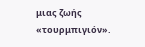μιας ζωής «τουρμπιγιόν».